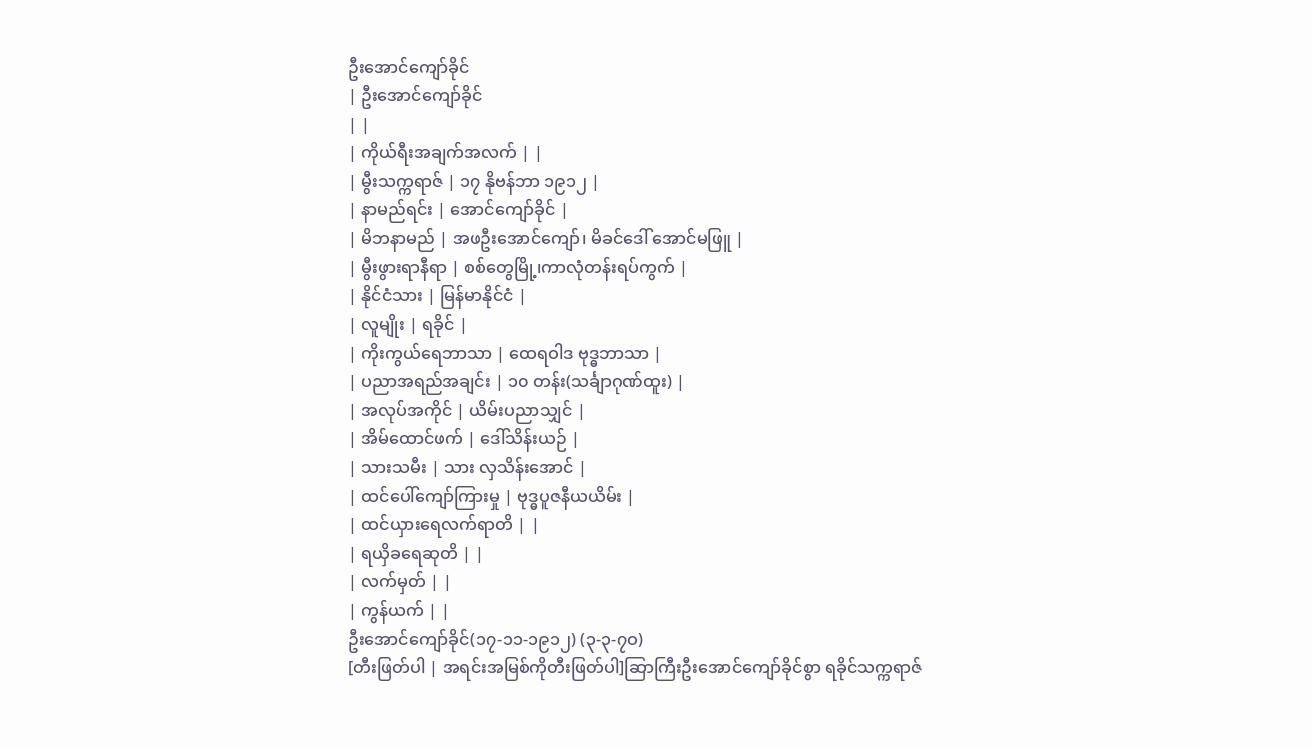ဦးအောင်ကျော်ခိုင်
| ဦးအောင်ကျော်ခိုင်
| |
| ကိုယ်ရီးအချက်အလက် | |
| မွီးသက္ကရာဇ် | ၁၇ နိုဗန်ဘာ ၁၉၁၂ |
| နာမည်ရင်း | အောင်ကျော်ခိုင် |
| မိဘနာမည် | အဖဦးအောင်ကျော်၊ မိခင်ဒေါ် အောင်မဖြူ |
| မွီးဖွားရာနီရာ | စစ်တွေမြို့၊ကာလုံတန်းရပ်ကွက် |
| နိုင်ငံသား | မြန်မာနိုင်ငံ |
| လူမျိုး | ရခိုင် |
| ကိုးကွယ်ရေဘာသာ | ထေရဝါဒ ဗုဒ္ဓဘာသာ |
| ပညာအရည်အချင်း | ၁၀ တန်း(သင်္ချာဂုဏ်ထူး) |
| အလုပ်အကိုင် | ယိမ်းပညာသျှင် |
| အိမ်ထောင်ဖက် | ဒေါ်သိန်းယဉ် |
| သားသမီး | သား လှသိန်းအောင် |
| ထင်ပေါ်ကျော်ကြားမှု | ဗုဒ္ဓပူဇနီယယိမ်း |
| ထင်ယှားရေလက်ရာတိ | |
| ရယှိခရေဆုတိ | |
| လက်မှတ် | |
| ကွန်ယက် | |
ဦးအောင်ကျော်ခိုင်(၁၇-၁၁-၁၉၁၂) (၃-၃-၇ဝ)
[တီးဖြတ်ပါ | အရင်းအမြစ်ကိုတီးဖြတ်ပါ]ဆြာကြီးဦးအောင်ကျော်ခိုင်စွာ ရခိုင်သက္ကရာဇ်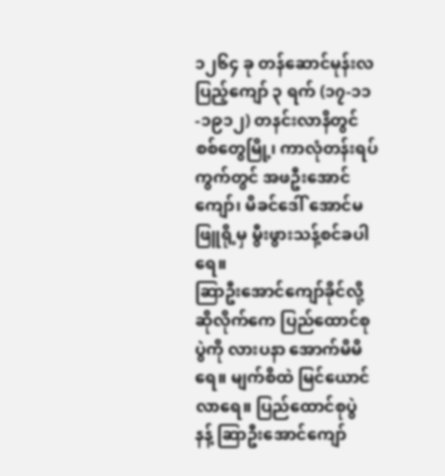၁၂၆၄ ခု တန်ဆောင်မုန်းလပြည့်ကျော် ၃ ရက် (၁၇-၁၁-၁၉၁၂) တနင်းလာနိတွင် စစ်တွေမြို့၊ ကာလုံတန်းရပ်ကွက်တွင် အဖဦးအောင်ကျော်၊ မိခင်ဒေါ် အောင်မဖြူရို့မှ မွီးဖွားသန့်စင်ခပါရေ။
ဆြာဦးအောင်ကျော်ခိုင်လို့ ဆိုလိုက်ကေ ပြည်ထောင်စုပွဲကို လားပနာ အောက်မိမိရေ။ မျက်စိထဲ မြင်ယောင်လာရေ။ ပြည်ထောင်စုပွဲ နန့် ဆြာဦးအောင်ကျော်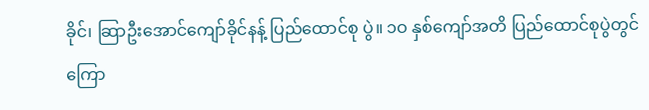ခိုင်၊ ဆြာဦးအောင်ကျော်ခိုင်နန့် ပြည်ထောင်စု ပွဲ။ ၁ဝ နှစ်ကျော်အတိ ပြည်ထောင်စုပွဲတွင် ကြော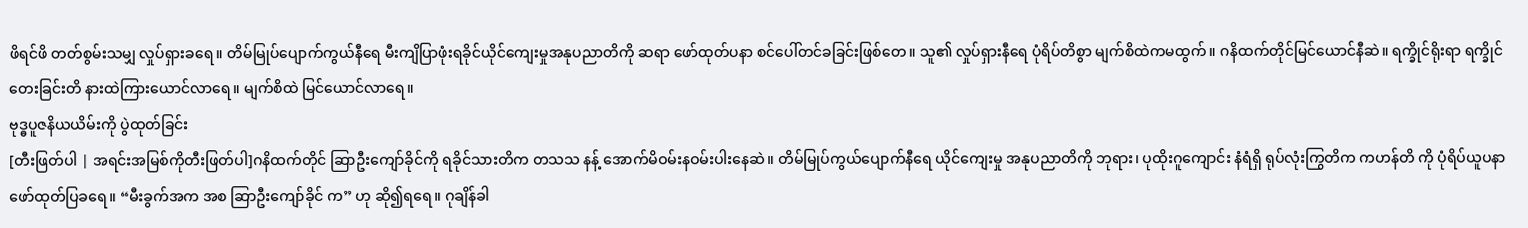ဖိရင်ဖိ တတ်စွမ်းသမျှ လှုပ်ရှားခရေ။ တိမ်မြုပ်ပျောက်ကွယ်နီရေ မီးကျိပြာဖုံးရခိုင်ယိုင်ကျေးမှုအနုပညာတိကို ဆရာ ဖော်ထုတ်ပနာ စင်ပေါ်တင်ခခြင်းဖြစ်တေ။ သူ၏ လှုပ်ရှားနီရေ ပုံရိပ်တိစွာ မျက်စိထဲကမထွက်။ ဂနိထက်တိုင်မြင်ယောင်နီဆဲ။ ရက္ခိုင်ရိုးရာ ရက္ခိုင်တေးခြင်းတိ နားထဲကြားယောင်လာရေ။ မျက်စိထဲ မြင်ယောင်လာရေ။
ဗုဒ္ဓပူဇနိယယိမ်းကို ပွဲထုတ်ခြင်း
[တီးဖြတ်ပါ | အရင်းအမြစ်ကိုတီးဖြတ်ပါ]ဂနိထက်တိုင် ဆြာဦးကျော်ခိုင်ကို ရခိုင်သားတိက တသသ နန့် အောက်မိဝမ်းနဝမ်းပါးနေဆဲ။ တိမ်မြုပ်ကွယ်ပျောက်နီရေ ယိုင်ကျေးမှု အနုပညာတိကို ဘုရား၊ ပုထိုးဂူကျောင်း နံရံရှိ ရုပ်လုံးကြွတိက ကဟန်တိ ကို ပုံရိပ်ယူပနာ ဖော်ထုတ်ပြခရေ။ “မီးခွက်အက အစ ဆြာဦးကျော်ခိုင် က” ဟု ဆို၍ရရေ။ ဂုချိန်ခါ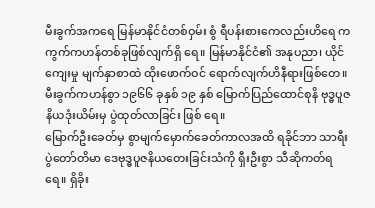မီးခွက်အကရေ မြန်မာနိုင်ငံတစ်ဝှမ်း စွံ ရီပန်းစားကေလည်းဟိရေ ကကွက်ကဟန်တစ်ခုဖြစ်လျက်ရှိ ရေ။ မြန်မာနိုင်ငံ၏ အနုပညာ၊ ယိုင်ကျေးမှု မျက်နှာစာထဲ ထိုးဖောက်ဝင် ရောက်လျက်ဟိနီရားဖြစ်တေ။ မီးခွက်ကဟန်စွာ ၁၉၆၆ ခုနှစ် ၁၉ နှစ် မြောက်ပြည်ထောင်စုနိ ဗုဒ္ဓပူဇနိယဒုံးယိမ်းမှ ပွဲထုတ်လာခြင်း ဖြစ် ရေ။
မြောက်ဦးခေတ်မှ စွာမျက်မှောက်ခေတ်ကာလအထိ ရခိုင်ဘာ သာရီးပွဲတော်တိမာ ဒေဗုဒ္ဓပူဇနိယတေးခြင်းသံကို ရှီးဦးစွာ သီဆိုကတ်ရ ရေ။ ရှိခိုး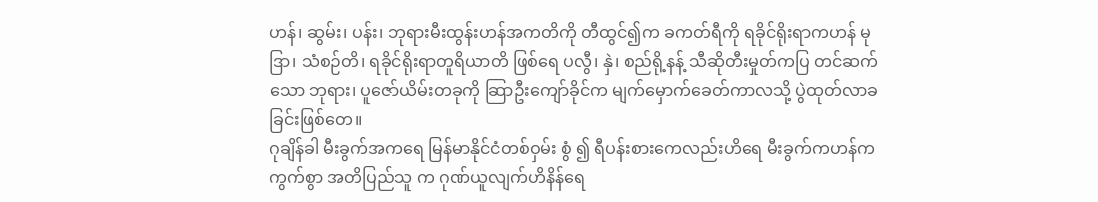ဟန်၊ ဆွမ်း၊ ပန်း၊ ဘုရားမီးထွန်းဟန်အကတိကို တီထွင်၍က ခကတ်ရီကို ရခိုင်ရိုးရာကဟန် မုဒြာ၊ သံစဉ်တိ၊ ရခိုင်ရိုးရာတူရိယာတိ ဖြစ်ရေ ပလွီ၊ နှဲ၊ စည်ရို့နန့် သီဆိုတီးမှုတ်ကပြ တင်ဆက်သော ဘုရား၊ ပူဇော်ယိမ်းတခုကို ဆြာဦးကျော်ခိုင်က မျက်မှောက်ခေတ်ကာလသို့ ပွဲထုတ်လာခခြင်းဖြစ်တေ။
ဂုချိန်ခါ မီးခွက်အကရေ မြန်မာနိုင်ငံတစ်ဝှမ်း စွံ ၍ ရီပန်းစားကေလည်းဟိရေ မီးခွက်ကဟန်ကကွက်စွာ အတိပြည်သူ က ဂုဏ်ယူလျက်ဟိနိန်ရေ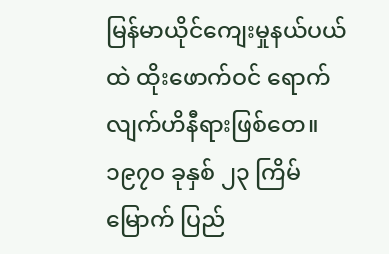မြန်မာယိုင်ကျေးမှုနယ်ပယ်ထဲ ထိုးဖောက်ဝင် ရောက်လျက်ဟိနီရားဖြစ်တေ။ ၁၉၇ဝ ခုနှစ် ၂၃ ကြိမ်မြောက် ပြည်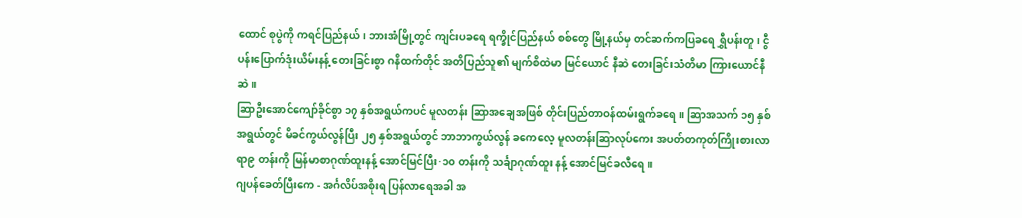ထောင် စုပွဲကို ကရင်ပြည်နယ်၊ ဘားအံမြို့တွင် ကျင်းပခရေ ရက္ခိုင်ပြည်နယ် စစ်တွေ မြို့နယ်မှ တင်ဆက်ကပြခရေ ရွှီပန်းတူ၊ ငွီပန်းပြောက်ဒုံးယိမ်းနန့် တေးခြင်းစွာ ဂနိထက်တိုင် အတိပြည်သူ၏ မျက်စိထဲမာ မြင်ယောင် နီဆဲ တေးခြင်းသံတိမာ ကြားယောင်နီဆဲ။
ဆြာဦးအောင်ကျော်ခိုင်စွာ ၁၇ နှစ်အရွယ်ကပင် မူလတန်း ဆြာအချေအဖြစ် တိုင်းပြည်တာဝန်ထမ်းရွက်ခရေ။ ဆြာအသက် ၁၅ နှစ်အရွယ်တွင် မိခင်ကွယ်လွန်ပြီး ၂၅ နှစ်အရွယ်တွင် ဘာဘာကွယ်လွန် ခကေလေ့ မူလတန်းဆြာလုပ်ကေး အပတ်တကုတ်ကြိုးစားလာရာ၉ တန်းကို မြန်မာစာဂုဏ်ထူးနန့် အောင်မြင်ပြီး·၁၀ တန်းကို သင်္ချာဂုဏ်ထူး နန့် အောင်မြင်ခလီရေ။
ဂျပန်ခေတ်ပြီးကေ - အင်္ဂလိပ်အစိုးရ ပြန်လာရေအခါ အ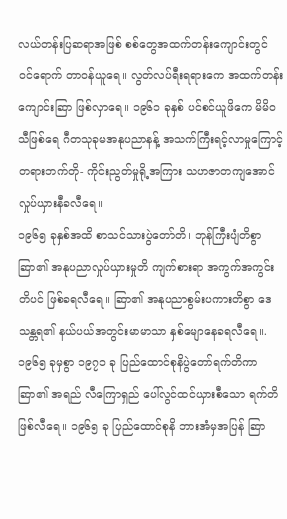လယ်တန်းပြဆရာအဖြစ် စစ်တွေအထက်တန်းကျောင်းတွင် ဝင်ရောက် တာဝန်ယူရေ။ လွတ်လပ်ရီးရရားကေ အထက်တန်းကျောင်းဆြာ ဖြစ်လှာရေ။ ၁၉၆၁ ခုနှစ် ပင်စင်ယူဖိကေ မိမိဝသီဖြစ်ရေ ဂီတသုခုမအနုပညာနန့် အသက်ကြီးရင့်လာမှုကြောင့် တရားဘက်တို- ကိုင်းညွတ်မှုရို့အကြား သဟဇာတကျအောင် လှုပ်ယှားနီခလီရေ။
၁၉၆၅ ခုနှစ်အထိ စာသင်သားပွဲတော်တိ၊ ဘုန်ကြီးပျံတိစွာ ဆြာ၏ အနုပညာလှုပ်ယှားမှုတိ ကျက်စားရာ အကွက်အကွင်းတိပင် ဖြစ်ခရလီရေ။ ဆြာ၏ အနုပညာစွမ်းပကားတိစွာ ဒေသန္တရ၏ နယ်ပယ်အတွင်းမာမာသာ နှစ်မျောနေခရလီရေ။. ၁၉၆၅ ခုမှစွာ ၁၉၇၁ ခု ပြည်ထောင်စုနိပွဲတော်ရက်တိကာ ဆြာ၏ အရည် လီကြောရှည် ပေါ်လွင်ထင်ယှားစီသော ရက်တိဖြစ်လီရေ။ ၁၉၆၅ ခု ပြည်ထောင်စုနိ ဘားအံမှအပြန် ဆြာ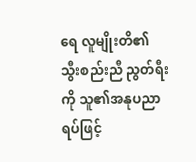ရေ လူမျိုးတိ၏ သွီးစည်းညီ ညွတ်ရီးကို သူ၏အနုပညာရပ်ဖြင့်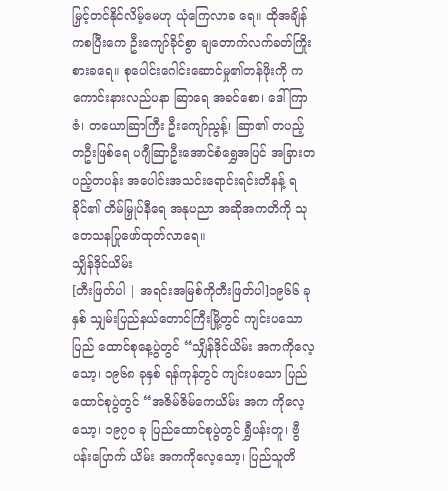မြှင့်တင်နိုင်လိမ့်မေဟု ယုံကြေလာခ ရေ။ ထိုအချိန်ကစပြီးကေ ဦးကျော်ခိုင်စွာ ချတောက်လက်ခတ်ကြိုးစားခရေ။ စုပေါင်းဂေါင်းဆောင်မှု၏တန်ဖိုးကို ကကောင်းနားလည်ပနာ ဆြာရေ အခင်စော၊ ဒေါ်ကြာဇံ၊ တယောဆြာကြီး ဦးကျော်ညွန့်၊ ဆြာ၏ တပည့် တဦးဖြစ်ရေ ပဂျီဆြာဦးအောင်စံရွှေအပြင် အခြားတပည့်တပန်း အပေါင်းအသင်းရောင်းရင်းတိနန့် ရခိုင်၏ တိမ်မြှုပ်နီရေ အနုပညာ အဆိုအကတိကို သုတေသနပြုဖော်ထုတ်လာရေ။
သျှိန်ဒိုင်ယိမ်း
[တီးဖြတ်ပါ | အရင်းအမြစ်ကိုတီးဖြတ်ပါ]၁၉၆၆ ခုနှစ် သျှမ်းပြည်နယ်တောင်ကြီးမြို့တွင် ကျင်းပသော ပြည် ထောင်စုနေ့ပွဲတွင် “သျှိန်ဒိုင်ယိမ်း အကကိုလေ့သော့၊ ၁၉၆၈ ခုနှစ် ရန်ကုန်တွင် ကျင်းပသော ပြည်ထောင်စုပွဲတွင် “အဇိမ်ဇိမ်ကေယိမ်း အက ကိုလေ့သော့၊ ၁၉၇ဝ ခု ပြည်ထောင်စုပွဲတွင် ရွှီပန်းတူ၊ ဗွီပန်းပြောက် ယိမ်း အကကိုလေ့သော့၊ ပြည်သူတိ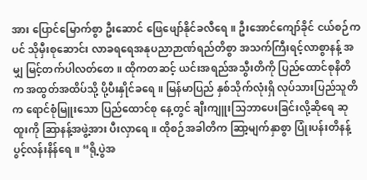အား ပြောင်မြောက်စွာ ဦးဆောင် ဖြေဖျော်နိုင်ခလီရေ။ ဦးအောင်ကျော်ခိုင် ငယ်စဉ်ကပင် သိုမှီးစုဆောင်း လာခရရေအနုပညာဉာဏ်ရည်တိစွာ အသက်ကြီးရင့်လာစွာနန့် အမျှ မြင့်တက်ပါလတ်တေ။ ထိုကတဆင့် ယင်းအရည်အသွီးတိကို ပြည်ထောင်စုနိတိက အထွတ်အထိပ်သို့ ပို့ပီးနှိုင်ခရေ။ မြန်မာပြည် နှစ်သိုက်လုံးရှိ လုပ်သားပြည်သူတိက ရောင်စုံမြူးသော ပြည်ထောင်စု နေ့တွင် ချီးကျူးသြဘာပေးခြင်းလို့ဆိုရေ ဆုထူးကို ဆြာနန့်အဖွဲ့အား ပီးလှာရေ။ ထိုစဉ်အခါတိက ဆြာ့မျက်နှာစွာ ပြုံးပန်းတိနန့်ပွင့်လန်းနိန်ရေ။ “ရို့ပွဲအ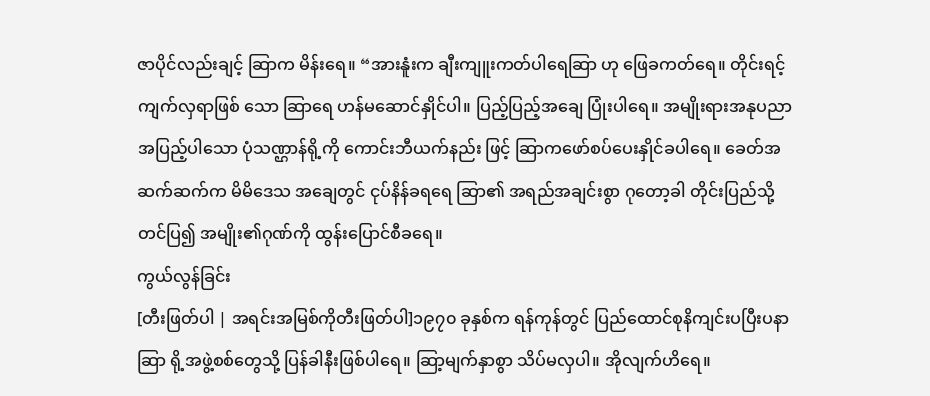ဇာပိုင်လည်းချင့် ဆြာက မိန်းရေ။ “အားနူံးက ချီးကျူးကတ်ပါရေဆြာ ဟု ဖြေခကတ်ရေ။ တိုင်းရင့်ကျက်လှရာဖြစ် သော ဆြာရေ ဟန်မဆောင်နှိုင်ပါ။ ပြည့်ပြည့်အချေ ပြုံးပါရေ။ အမျိုးရားအနုပညာအပြည့်ပါသော ပုံသဏ္ဌာန်ရို့ကို ကောင်းဘီယက်နည်း ဖြင့် ဆြာကဖော်စပ်ပေးနှိုင်ခပါရေ။ ခေတ်အဆက်ဆက်က မိမိဒေသ အချေတွင် ငုပ်နိန်ခရရေ ဆြာ၏ အရည်အချင်းစွာ ဂုတော့ခါ တိုင်းပြည်သို့တင်ပြ၍ အမျိုး၏ဂုဏ်ကို ထွန်းပြောင်စီခရေ။
ကွယ်လွန်ခြင်း
[တီးဖြတ်ပါ | အရင်းအမြစ်ကိုတီးဖြတ်ပါ]၁၉၇၀ ခုနှစ်က ရန်ကုန်တွင် ပြည်ထောင်စုနိကျင်းပပြီးပနာ ဆြာ ရို့အဖွဲ့စစ်တွေသို့ ပြန်ခါနီးဖြစ်ပါရေ။ ဆြာ့မျက်နှာစွာ သိပ်မလှပါ။ အိုလျက်ဟိရေ။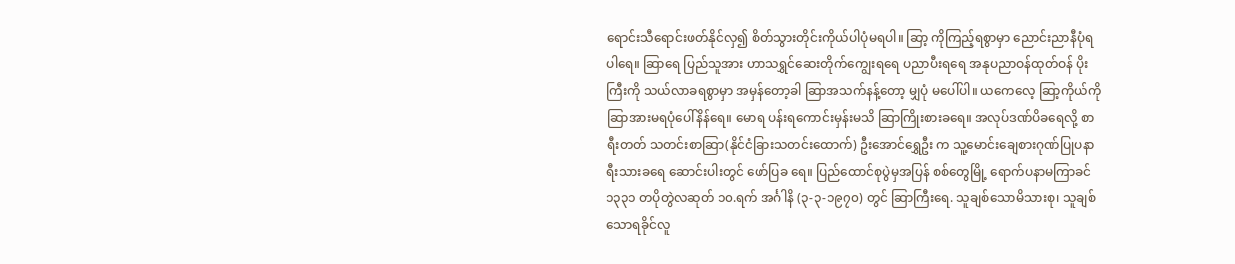ရောင်းသီရောင်းဖတ်နိုင်လှ၍ စိတ်သွားတိုင်းကိုယ်ပါပုံမရပါ။ ဆြာ့ ကိုကြည့်ရစွာမှာ ညောင်းညာနီပုံရပါရေ။ ဆြာရေ ပြည်သူအား ဟာသရွှင်ဆေးတိုက်ကျွေးရရေ ပညာပီးရရေ အနုပညာဝန်ထုတ်ဝန် ပိုးကြီးကို သယ်လာခရစွာမှာ အမှန်တော့ခါ ဆြာအသက်နန့်တော့ မျှပုံ မပေါ်ပါ။ ယကေလေ့ ဆြာ့ကိုယ်ကို ဆြာအားမရပုံပေါ်နိန်ရေ။ မောရ ပန်းရကောင်းမှန်းမသိ ဆြာကြိုးစားခရေ။ အလုပ်ဒဏ်ပိခရေလို့ စာရီးတတ် သတင်းစာဆြာ(နိုင်ငံခြားသတင်းထောက်) ဦးအောင်ရွှေဦး က သူ့မောင်းချေစားဂုဏ်ပြုပနာ ရီးသားခရေ ဆောင်းပါးတွင် ဖော်ပြခ ရေ။ ပြည်ထောင်စုပွဲမှအပြန် စစ်တွေမြို့ ရောက်ပနာမကြာခင် ၁၃၃၁ တပိုတွဲလဆုတ် ၁၀.ရက် အင်္ဂါနိ (၃-၃-၁၉၇၀) တွင် ဆြာကြီးရေ. သူချစ်သောမိသားစု၊ သူချစ်သောရခိုင်လူ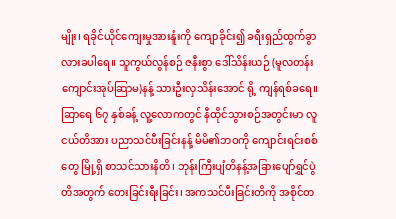မျိုး၊ ရခိုင်ယိုင်ကျေးမှုအားနူံးကို ကျောခိုင်း၍ ခရီးရှည်ထွက်ခွာလားခပါရေ။ သူကွယ်လွန်စဉ် ဇနီးစွာ ဒေါ်သိန်းယဉ် (မူလတန်းကျောင်းအုပ်ဆြာမ)နန့် သားဦးလှသိန်းအောင် ရို့ ကျန်ရစ်ခရေ။
ဆြာရေ ၆၇ နှစ်ခန့် လူ့လောကတွင် နီထိုင်သွားစဉ်အတွင်းမာ လူငယ်တိအား ပညာသင်ပီးခြင်းနန့် မိမိ၏ဘဝကို ကျောင်းရင်းစစ်တွေ မြို့ရှိ စာသင်သားနိတိ၊ ဘုန်းကြီးပျံတိနန့်အခြားပျော်ရွှင်ပွဲတိအတွက် တေးခြင်းရီးခြင်း၊ အကသင်ပီးခြင်းတိကို အစိုင်တ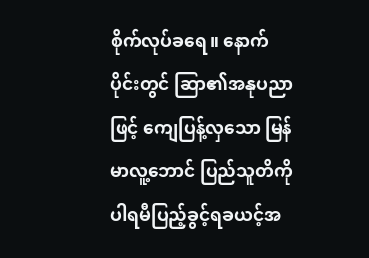စိုက်လုပ်ခရေ။ နောက်ပိုင်းတွင် ဆြာ၏အနုပညာဖြင့် ကျေပြန့်လှသော မြန်မာလူ့ဘောင် ပြည်သူတိကို ပါရမီပြည့်ခွင့်ရခယင့်အ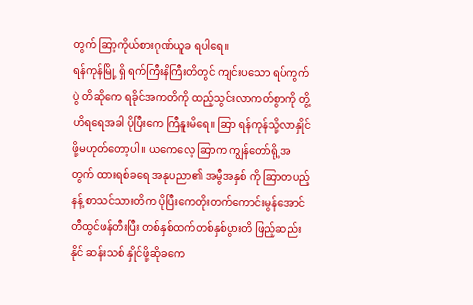တွက် ဆြာ့ကိုယ်စားဂုဏ်ယူခ ရပါရေ။
ရန်ကုန်မြို့ ရှိ ရက်ကြီးနိကြီးတိတွင် ကျင်းပသော ရပ်ကွက်ပွဲ တိဆိုကေ ရခိုင်အကတိကို ထည့်သွင်းလာကတ်စွာကို တွိ့ဟိရရေအခါ ပိုပြီးကေ ကြီနူးမိရေ။ ဆြာ ရန်ကုန်သို့လာနှိုင်ဖို့မဟုတ်တော့ပါ။ ယကေလေ့ ဆြာက ကျွန်တော်ရို့အတွက် ထားရစ်ခရေ အနုပညာ၏ အမွီအနှစ် ကို ဆြာတပည့်နန့် စာသင်သားတိက ပိုပြီးကေတိုးတက်ကောင်းမွန်အောင် တီထွင်ဖန်တီးပြီး တစ်နှစ်ထက်တစ်နှစ်ပွားတိ ဖြည့်ဆည်းနိုင် ဆန်းသစ် နှိုင်ဖို့ဆိုခကေ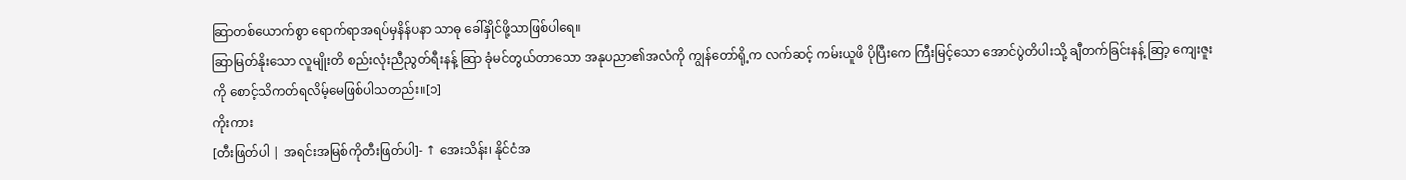ဆြာတစ်ယောက်စွာ ရောက်ရာအရပ်မှနိန်ပနာ သာဓု ခေါ်နှိုင်ဖို့သာဖြစ်ပါရေ။
ဆြာမြတ်နိုးသော လူမျိုးတိ စည်းလုံးညီညွတ်ရီးနန့် ဆြာ ခုံမင်တွယ်တာသော အနုပညာ၏အလံကို ကျွန်တော်ရို့က လက်ဆင့် ကမ်းယူဖိ ပိုပြီးကေ ကြီးမြင့်သော အောင်ပွဲတိပါးသို့ ချီတက်ခြင်းနန့် ဆြာ့ ကျေးဇူးကို စောင့်သိကတ်ရလိမ့်မေဖြစ်ပါသတည်း။[၁]
ကိုးကား
[တီးဖြတ်ပါ | အရင်းအမြစ်ကိုတီးဖြတ်ပါ]- ↑ အေးသိန်း၊ နိုင်ငံအ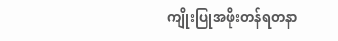ကျိုးပြုအဖိုးတန်ရတနာ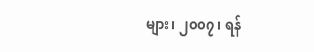များ၊ ၂၀၀၇၊ ရန်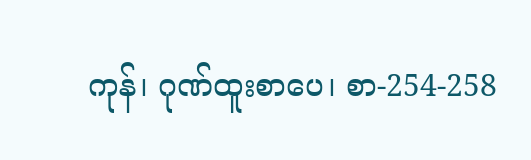ကုန်၊ ဂုဏ်ထူးစာပေ၊ စာ-254-258